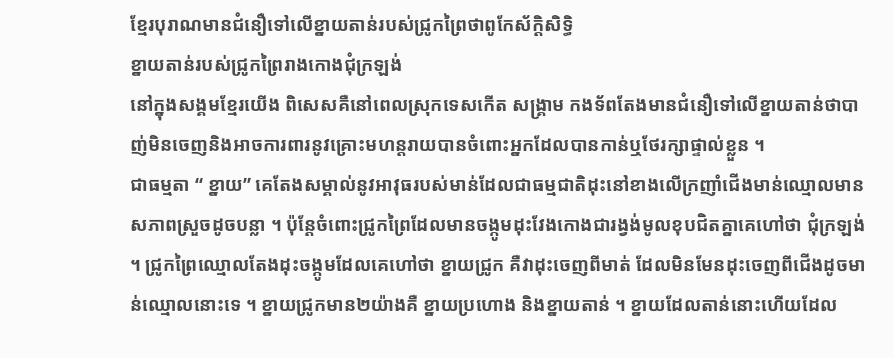ខ្មែរបុរាណមានជំនឿទៅលើខ្នាយតាន់របស់ជ្រូកព្រៃថាពូកែស័ក្ដិសិទ្ធិ
ខ្នាយតាន់របស់ជ្រូកព្រៃរាងកោងជុំក្រឡង់
នៅក្នុងសង្គមខ្មែរយើង ពិសេសគឺនៅពេលស្រុកទេសកើត សង្គ្រាម កងទ័ពតែងមានជំនឿទៅលើខ្នាយតាន់ថាបាញ់មិនចេញនិងអាចការពារនូវគ្រោះមហន្ដរាយបានចំពោះអ្នកដែលបានកាន់ឬថែរក្សាផ្ទាល់ខ្លួន ។
ជាធម្មតា “ ខ្នាយ” គេតែងសម្គាល់នូវអាវុធរបស់មាន់ដែលជាធម្មជាតិដុះនៅខាងលើក្រញាំជើងមាន់ឈ្មោលមានសភាពស្រួចដូចបន្លា ។ ប៉ុន្ដែចំពោះជ្រូកព្រៃដែលមានចង្កូមដុះវែងកោងជារង្វង់មូលខុបជិតគ្នាគេហៅថា ជុំក្រឡង់ ។ ជ្រូកព្រៃឈ្មោលតែងដុះចង្កូមដែលគេហៅថា ខ្នាយជ្រូក គឺវាដុះចេញពីមាត់ ដែលមិនមែនដុះចេញពីជើងដូចមាន់ឈ្មោលនោះទេ ។ ខ្នាយជ្រូកមាន២យ៉ាងគឺ ខ្នាយប្រហោង និងខ្នាយតាន់ ។ ខ្នាយដែលតាន់នោះហើយដែល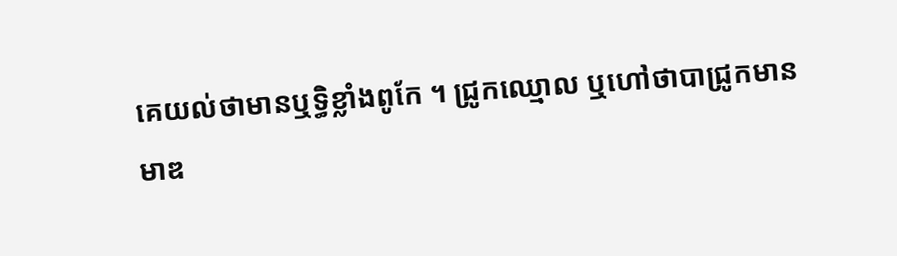គេយល់ថាមានឬទ្ធិខ្លាំងពូកែ ។ ជ្រូកឈ្មោល ឬហៅថាបាជ្រូកមានមាឌ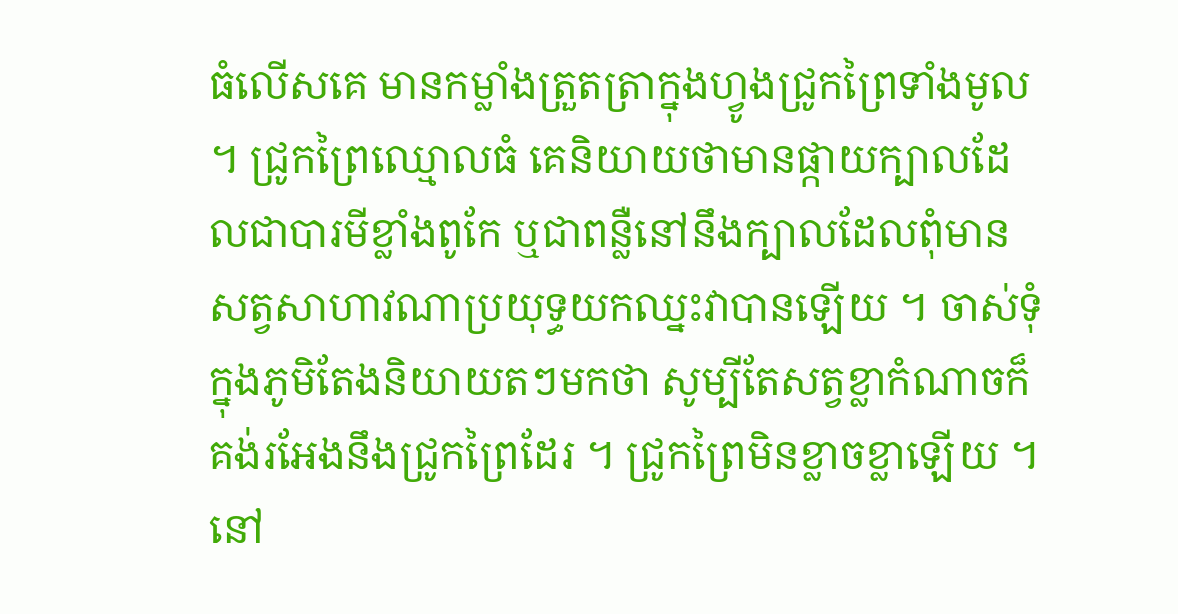ធំលើសគេ មានកម្លាំងត្រួតត្រាក្នុងហ្វូងជ្រូកព្រៃទាំងមូល ។ ជ្រូកព្រៃឈ្មោលធំ គេនិយាយថាមានផ្កាយក្បាលដែលជាបារមីខ្លាំងពូកែ ឬជាពន្លឺនៅនឹងក្បាលដែលពុំមានសត្វសាហាវណាប្រយុទ្ធយកឈ្នះវាបានឡើយ ។ ចាស់ទុំក្នុងភូមិតែងនិយាយតៗមកថា សូម្បីតែសត្វខ្លាកំណាចក៏គង់រអែងនឹងជ្រូកព្រៃដែរ ។ ជ្រូកព្រៃមិនខ្លាចខ្លាឡើយ ។ នៅ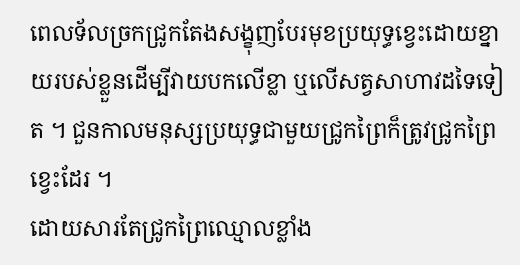ពេលទ័លច្រកជ្រូកតែងសង្ខុញបែរមុខប្រយុទ្ធខ្វេះដោយខ្នាយរបស់ខ្លួនដើម្បីវាយបកលើខ្លា ឬលើសត្វសាហាវដទៃទៀត ។ ជួនកាលមនុស្សប្រយុទ្ធជាមួយជ្រូកព្រៃក៏ត្រូវជ្រូកព្រៃខ្វេះដែរ ។
ដោយសារតែជ្រូកព្រៃឈ្មោលខ្លាំង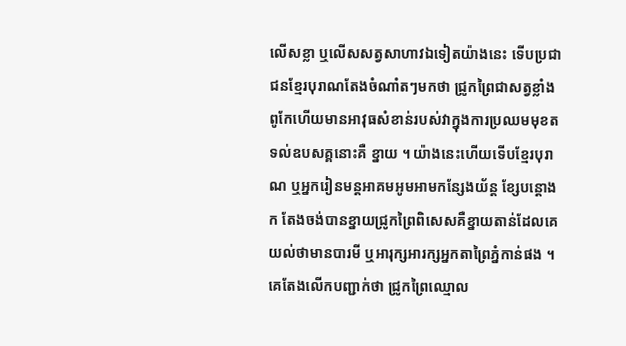លើសខ្លា ឬលើសសត្វសាហាវឯទៀតយ៉ាងនេះ ទើបប្រជាជនខ្មែរបុរាណតែងចំណាំតៗមកថា ជ្រូកព្រៃជាសត្វខ្លាំងពូកែហើយមានអាវុធសំខាន់របស់វាក្នុងការប្រឈមមុខតទល់ឧបសគ្គនោះគឺ ខ្នាយ ។ យ៉ាងនេះហើយទើបខ្មែរបុរាណ ឬអ្នករៀនមន្ដអាគមអូមអាមកន្សែងយ័ន្ដ ខ្សែបន្ដោងក តែងចង់បានខ្នាយជ្រូកព្រៃពិសេសគឺខ្នាយតាន់ដែលគេយល់ថាមានបារមី ឬអារុក្សអារក្សអ្នកតាព្រៃភ្នំកាន់ផង ។
គេតែងលើកបញ្ជាក់ថា ជ្រូកព្រៃឈ្មោល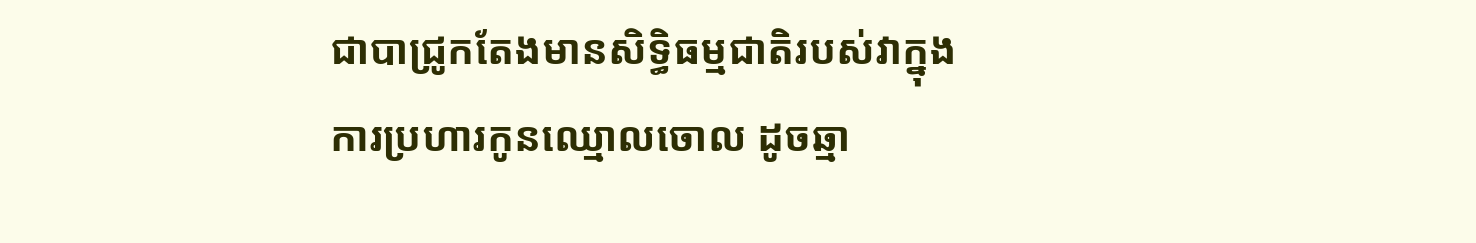ជាបាជ្រូកតែងមានសិទ្ធិធម្មជាតិរបស់វាក្នុងការប្រហារកូនឈ្មោលចោល ដូចឆ្មា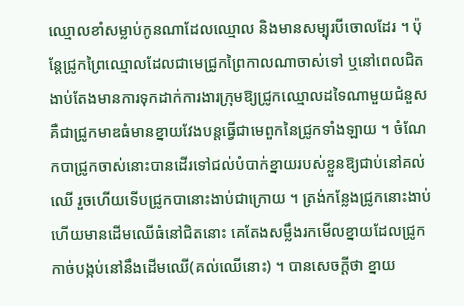ឈ្មោលខាំសម្លាប់កូនណាដែលឈ្មោល និងមានសម្បុរបីចោលដែរ ។ ប៉ុន្ដែជ្រូកព្រៃឈ្មោលដែលជាមេជ្រូកព្រៃកាលណាចាស់ទៅ ឬនៅពេលជិតងាប់តែងមានការទុកដាក់ការងារក្រុមឱ្យជ្រូកឈ្មោលដទៃណាមួយជំនួស គឺជាជ្រូកមាឌធំមានខ្នាយវែងបន្ដធ្វើជាមេពួកនៃជ្រូកទាំងឡាយ ។ ចំណែកបាជ្រូកចាស់នោះបានដើរទៅជល់បំបាក់ខ្នាយរបស់ខ្លួនឱ្យជាប់នៅគល់ឈើ រួចហើយទើបជ្រូកបានោះងាប់ជាក្រោយ ។ ត្រង់កន្លែងជ្រូកនោះងាប់ហើយមានដើមឈើធំនៅជិតនោះ គេតែងសម្លឹងរកមើលខ្នាយដែលជ្រូកកាច់បង្កប់នៅនឹងដើមឈើ(គល់ឈើនោះ) ។ បានសេចក្ដីថា ខ្នាយ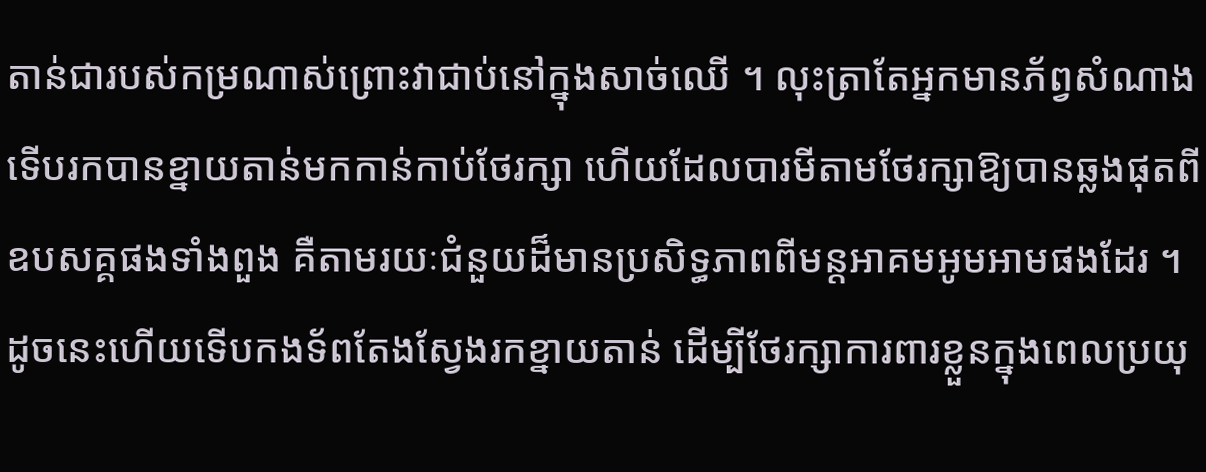តាន់ជារបស់កម្រណាស់ព្រោះវាជាប់នៅក្នុងសាច់ឈើ ។ លុះត្រាតែអ្នកមានភ័ព្វសំណាងទើបរកបានខ្នាយតាន់មកកាន់កាប់ថែរក្សា ហើយដែលបារមីតាមថែរក្សាឱ្យបានឆ្លងផុតពីឧបសគ្គផងទាំងពួង គឺតាមរយៈជំនួយដ៏មានប្រសិទ្ធភាពពីមន្ដអាគមអូមអាមផងដែរ ។
ដូចនេះហើយទើបកងទ័ពតែងស្វែងរកខ្នាយតាន់ ដើម្បីថែរក្សាការពារខ្លួនក្នុងពេលប្រយុ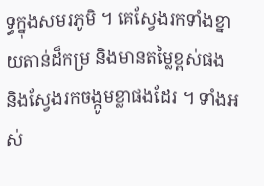ទ្ធក្នុងសមរភូមិ ។ គេស្វែងរកទាំងខ្នាយតាន់ដ៏កម្រ និងមានតម្លៃខ្ពស់ផង និងស្វែងរកចង្កូមខ្លាផងដែរ ។ ទាំងអស់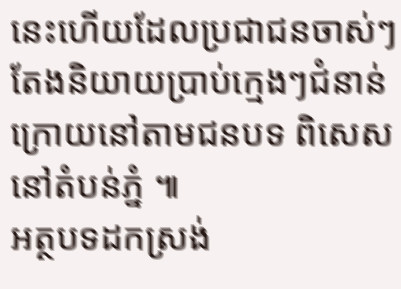នេះហើយដែលប្រជាជនចាស់ៗតែងនិយាយប្រាប់ក្មេងៗជំនាន់ក្រោយនៅតាមជនបទ ពិសេសនៅតំបន់ភ្នំ ៕
អត្ថបទដកស្រង់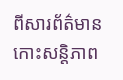ពីសារព័ត៌មានកោះសន្ដិភាព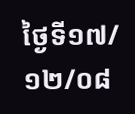ថ្ងៃទី១៧/១២/០៨